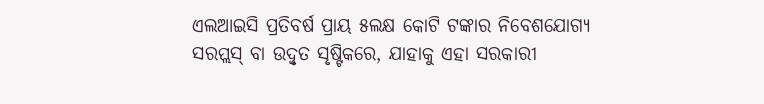ଏଲଆଇସି ପ୍ରତିବର୍ଷ ପ୍ରାୟ ୫ଲକ୍ଷ କୋଟି ଟଙ୍କାର ନିବେଶଯୋଗ୍ୟ ସରପ୍ଲସ୍ ବା ଉଦ୍ବୃତ ସୃଷ୍ଟିକରେ, ଯାହାକୁ ଏହା ସରକାରୀ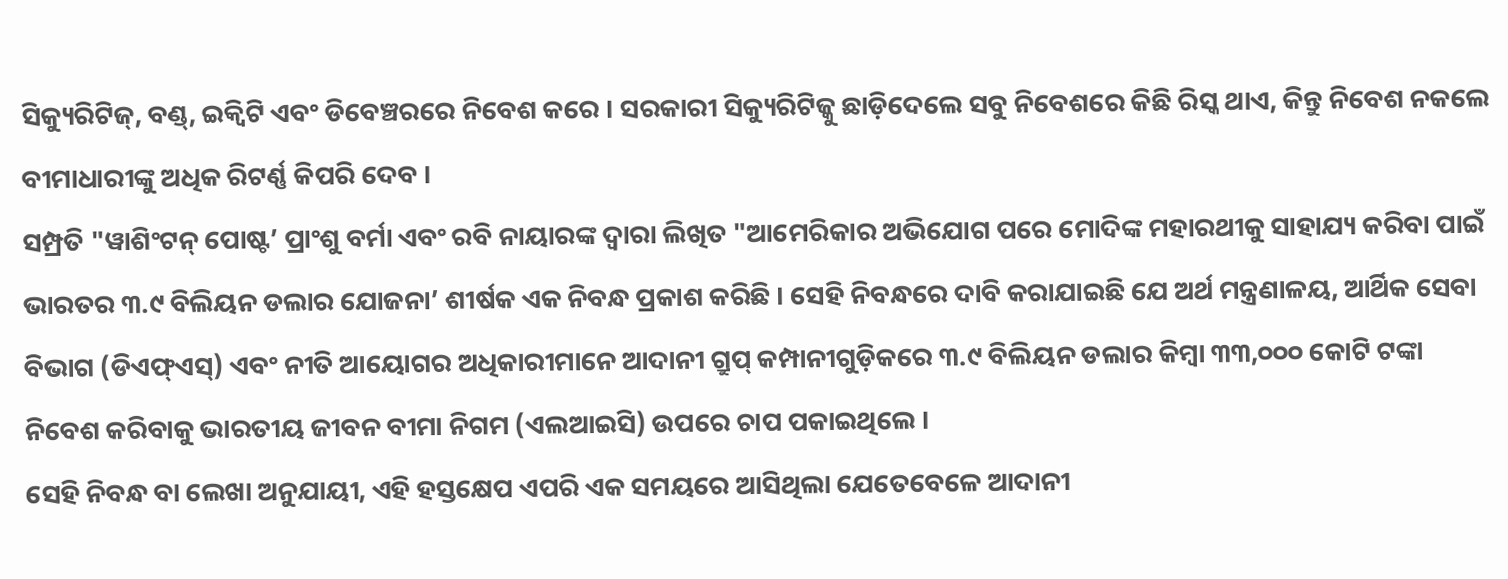ସିକ୍ୟୁରିଟିଜ୍, ବଣ୍ଡ୍, ଇକ୍ୱିଟି ଏବଂ ଡିବେଞ୍ଚରରେ ନିବେଶ କରେ । ସରକାରୀ ସିକ୍ୟୁରିଟିଜ୍କୁ ଛାଡ଼ିଦେଲେ ସବୁ ନିବେଶରେ କିଛି ରିସ୍କ ଥାଏ, କିନ୍ତୁ ନିବେଶ ନକଲେ ବୀମାଧାରୀଙ୍କୁ ଅଧିକ ରିଟର୍ଣ୍ଣ କିପରି ଦେବ ।
ସମ୍ପ୍ରତି "ୱାଶିଂଟନ୍ ପୋଷ୍ଟ’ ପ୍ରାଂଶୁ ବର୍ମା ଏବଂ ରବି ନାୟାରଙ୍କ ଦ୍ୱାରା ଲିଖିତ "ଆମେରିକାର ଅଭିଯୋଗ ପରେ ମୋଦିଙ୍କ ମହାରଥୀକୁ ସାହାଯ୍ୟ କରିବା ପାଇଁ ଭାରତର ୩.୯ ବିଲିୟନ ଡଲାର ଯୋଜନା’ ଶୀର୍ଷକ ଏକ ନିବନ୍ଧ ପ୍ରକାଶ କରିଛି । ସେହି ନିବନ୍ଧରେ ଦାବି କରାଯାଇଛି ଯେ ଅର୍ଥ ମନ୍ତ୍ରଣାଳୟ, ଆର୍ଥିକ ସେବା ବିଭାଗ (ଡିଏଫ୍ଏସ୍) ଏବଂ ନୀତି ଆୟୋଗର ଅଧିକାରୀମାନେ ଆଦାନୀ ଗ୍ରୁପ୍ କମ୍ପାନୀଗୁଡ଼ିକରେ ୩.୯ ବିଲିୟନ ଡଲାର କିମ୍ବା ୩୩,୦୦୦ କୋଟି ଟଙ୍କା ନିବେଶ କରିବାକୁ ଭାରତୀୟ ଜୀବନ ବୀମା ନିଗମ (ଏଲଆଇସି) ଉପରେ ଚାପ ପକାଇଥିଲେ ।
ସେହି ନିବନ୍ଧ ବା ଲେଖା ଅନୁଯାୟୀ, ଏହି ହସ୍ତକ୍ଷେପ ଏପରି ଏକ ସମୟରେ ଆସିଥିଲା ଯେତେବେଳେ ଆଦାନୀ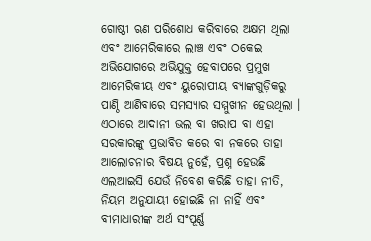ଗୋଷ୍ଠୀ ଋଣ ପରିଶୋଧ କରିବାରେ ଅକ୍ଷମ ଥିଲା ଏବଂ ଆମେରିକାରେ ଲାଞ୍ଚ ଏବଂ ଠକେଇ ଅଭିଯୋଗରେ ଅଭିଯୁକ୍ତ ହେବାପରେ ପ୍ରମୁଖ ଆମେରିକୀୟ ଏବଂ ୟୁରୋପୀୟ ବ୍ୟାଙ୍କଗୁଡ଼ିକରୁ ପାଣ୍ଠି ଆଣିବାରେ ସମସ୍ୟାର ସମ୍ମୁଖୀନ ହେଉଥିଲା । ଏଠାରେ ଆଦାନୀ ଭଲ ବା ଖରାପ ବା ଏହା ସରକାରଙ୍କୁ ପ୍ରଭାବିତ କରେ ବା ନକରେ ତାହା ଆଲୋଚନାର ବିଷୟ ନୁହେଁ, ପ୍ରଶ୍ନ ହେଉଛି ଏଲଆଇସି ଯେଉଁ ନିବେଶ କରିଛି ତାହା ନୀତି, ନିୟମ ଅନୁଯାୟୀ ହୋଇଛି ନା ନାହିଁ ଏବଂ ବୀମାଧାରୀଙ୍କ ଅର୍ଥ ସଂପୂର୍ଣ୍ଣ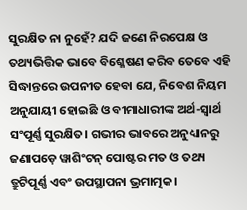ସୁରକ୍ଷିତ ନା ନୁହେଁ? ଯଦି ଜଣେ ନିରପେକ୍ଷ ଓ ତଥ୍ୟଭିତ୍ତିକ ଭାବେ ବିଶ୍ଳେଷଣ କରିବ ତେବେ ଏହି ସିଦ୍ଧାନ୍ତରେ ଉପନୀତ ହେବା ଯେ, ନିବେଶ ନିୟମ ଅନୁଯାୟୀ ହୋଇଛି ଓ ବୀମାଧାରୀଙ୍କ ଅର୍ଥ-ସ୍ୱାର୍ଥ ସଂପୂର୍ଣ୍ଣ ସୁରକ୍ଷିତ। ଗଭୀର ଭାବରେ ଅନୁଧ୍ୟାନରୁ ଜଣାପଡ଼େ ୱାଶିଂଟନ୍ ପୋଷ୍ଟର ମତ ଓ ତଥ୍ୟ ତ୍ରୁଟିପୂର୍ଣ୍ଣ ଏବଂ ଉପସ୍ଥାପନା ଭ୍ରମାତ୍ମକ।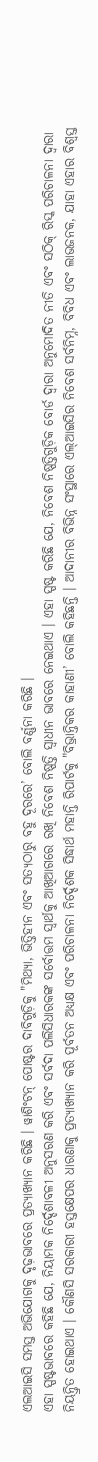ଏଲଆଇସି ସମସ୍ତ ଅଭିଯୋଗକୁ ଦୃଢ଼ଭାବରେ ପ୍ରତ୍ୟାଖ୍ୟାନ କରିଛି । ୱାଶିଂଟନ୍ ପୋଷ୍ଟର ଦାବିଗୁଡ଼ିକୁ "ମିଥ୍ୟା, ଭିତ୍ତିହୀନ ଏବଂ ସତ୍ୟଠାରୁ ବହୁ ଦୂରରେ’ ବୋଲି ବର୍ଣ୍ଣନା କରିଛି ।
ଏହା ସ୍ପଷ୍ଟଭାବରେ କହିଛି ଯେ, ନିୟାମକ ନିର୍ଦ୍ଦେଶାବଳୀ ଅନୁସରଣ କରି ଏବଂ ସର୍ବଦା ପଲିସିଧାରକଙ୍କ ସର୍ବୋତ୍ତମ ସ୍ୱାର୍ଥକୁ ଆଖିଆଗରେ ରଖି ନିବେଶ ନିଷ୍ପତ୍ତି ସ୍ୱାଧୀନ ଭାବରେ ନେଇଥାଏ । ଏହା ସ୍ପଷ୍ଟ କରିଛି ଯେ, ନିବେଶ ନିଷ୍ପତ୍ତିଗୁଡ଼ିକ ବୋର୍ଡ ଦ୍ୱାରା ଅନୁମୋଦିତ ନୀତି ଏବଂ ସଠିକ୍ ରିସ୍କ ପରିଚାଳନା ଦ୍ୱାରା ନିୟନ୍ତ୍ରିତ ହୋଇଥାଏ । କୌଣସି ସରକାରୀ ହସ୍ତକ୍ଷେପର ଧାରଣାକୁ ପ୍ରତ୍ୟାଖ୍ୟାନ କରି ପୂର୍ବତନ ଅଧ୍ୟକ୍ଷ ଏବଂ ପରିଚାଳନା ନିର୍ଦ୍ଦେଶକ ସିଦ୍ଧାର୍ଥ ମହାନ୍ତି ରିପାର୍ଟକୁ "ବିଭ୍ରାନ୍ତିକର କାହାଣୀ’ ବୋଲି କହିଛନ୍ତି । ଆଦାନୀର ବିଭିନ୍ନ ସଂସ୍ଥାରେ ଏଲ୍ଆଇସିର ନିବେଶ ସର୍ବନିମ୍ନ, ବିବିଧ ଏବଂ ଲାଭଜନକ, ଯାହା ଏହାର ବିଶ୍ୱସ୍ତ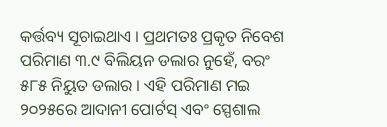କର୍ତ୍ତବ୍ୟ ସୂଚାଇଥାଏ । ପ୍ରଥମତଃ ପ୍ରକୃତ ନିବେଶ ପରିମାଣ ୩.୯ ବିଲିୟନ ଡଲାର ନୁହେଁ, ବରଂ ୫୮୫ ନିୟୁତ ଡଲାର । ଏହି ପରିମାଣ ମଇ ୨୦୨୫ରେ ଆଦାନୀ ପୋର୍ଟସ୍ ଏବଂ ସ୍ପେଶାଲ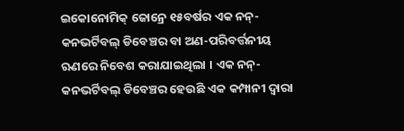ଇକୋନୋମିକ୍ ଜୋନ୍ରେ ୧୫ବର୍ଷର ଏକ ନନ୍-କନଭର୍ଟିବଲ୍ ଡିବେଞ୍ଚର ବା ଅଣ-ପରିବର୍ତ୍ତନୀୟ ଋଣରେ ନିବେଶ କରାଯାଇଥିଲା । ଏକ ନନ୍-କନଭର୍ଟିବଲ୍ ଡିବେଞ୍ଚର ହେଉଛି ଏକ କମ୍ପାନୀ ଦ୍ୱାରା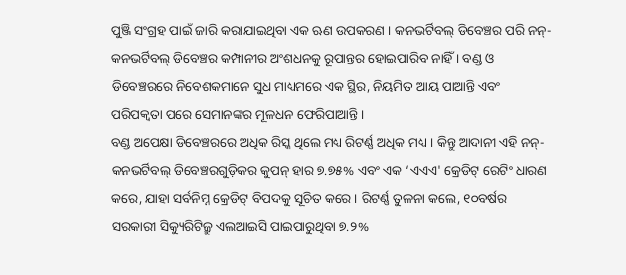ପୁଞ୍ଜି ସଂଗ୍ରହ ପାଇଁ ଜାରି କରାଯାଇଥିବା ଏକ ଋଣ ଉପକରଣ । କନଭର୍ଟିବଲ୍ ଡିବେଞ୍ଚର ପରି ନନ୍-କନଭର୍ଟିବଲ୍ ଡିବେଞ୍ଚର କମ୍ପାନୀର ଅଂଶଧନକୁ ରୂପାନ୍ତର ହୋଇପାରିବ ନାହିଁ । ବଣ୍ଡ ଓ ଡିବେଞ୍ଚରରେ ନିବେଶକମାନେ ସୁଧ ମାଧ୍ୟମରେ ଏକ ସ୍ଥିର, ନିୟମିତ ଆୟ ପାଆନ୍ତି ଏବଂ ପରିପକ୍ୱତା ପରେ ସେମାନଙ୍କର ମୂଳଧନ ଫେରିପାଆନ୍ତି ।
ବଣ୍ଡ ଅପେକ୍ଷା ଡିବେଞ୍ଚରରେ ଅଧିକ ରିସ୍କ ଥିଲେ ମଧ୍ୟ ରିଟର୍ଣ୍ଣ ଅଧିକ ମଧ୍ୟ । କିନ୍ତୁ ଆଦାନୀ ଏହି ନନ୍-କନଭର୍ଟିବଲ୍ ଡିବେଞ୍ଚରଗୁଡ଼ିକର କୁପନ୍ ହାର ୭.୭୫% ଏବଂ ଏକ ‘ଏଏଏ' କ୍ରେଡିଟ୍ ରେଟିଂ ଧାରଣ କରେ, ଯାହା ସର୍ବନିମ୍ନ କ୍ରେଡିଟ୍ ବିପଦକୁ ସୂଚିତ କରେ । ରିଟର୍ଣ୍ଣ ତୁଳନା କଲେ, ୧୦ବର୍ଷର ସରକାରୀ ସିକ୍ୟୁରିଟିଜ୍ରୁ ଏଲଆଇସି ପାଇପାରୁଥିବା ୭.୨%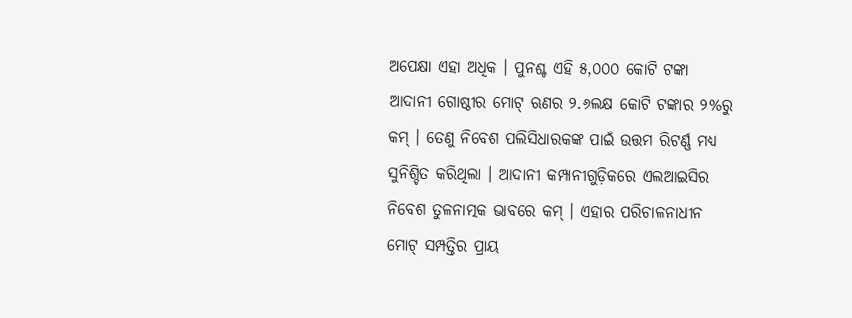ଅପେକ୍ଷା ଏହା ଅଧିକ । ପୁନଶ୍ଚ ଏହି ୫,୦୦୦ କୋଟି ଟଙ୍କା ଆଦାନୀ ଗୋଷ୍ଠୀର ମୋଟ୍ ଋଣର ୨.୬ଲକ୍ଷ କୋଟି ଟଙ୍କାର ୨%ରୁ କମ୍ । ତେଣୁ ନିବେଶ ପଲିସିଧାରକଙ୍କ ପାଇଁ ଉତ୍ତମ ରିଟର୍ଣ୍ଣ ମଧ୍ୟ ସୁନିଶ୍ଚିତ କରିଥିଲା । ଆଦାନୀ କମ୍ପାନୀଗୁଡ଼ିକରେ ଏଲଆଇସିର ନିବେଶ ତୁଳନାତ୍ମକ ଭାବରେ କମ୍ । ଏହାର ପରିଚାଳନାଧୀନ ମୋଟ୍ ସମ୍ପତ୍ତିର ପ୍ରାୟ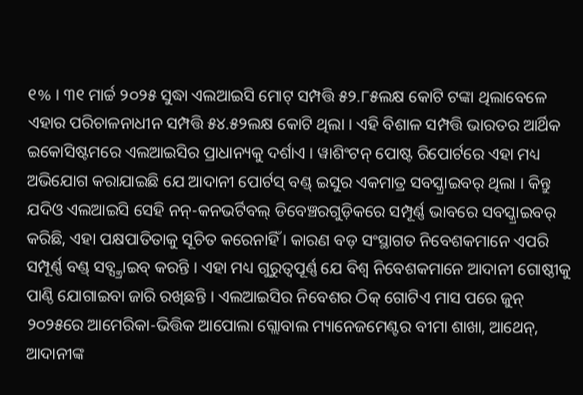୧% । ୩୧ ମାର୍ଚ୍ଚ ୨୦୨୫ ସୁଦ୍ଧା ଏଲଆଇସି ମୋଟ୍ ସମ୍ପତ୍ତି ୫୨.୮୫ଲକ୍ଷ କୋଟି ଟଙ୍କା ଥିଲାବେଳେ ଏହାର ପରିଚାଳନାଧୀନ ସମ୍ପତ୍ତି ୫୪.୫୨ଲକ୍ଷ କୋଟି ଥିଲା । ଏହି ବିଶାଳ ସମ୍ପତ୍ତି ଭାରତର ଆର୍ଥିକ ଇକୋସିଷ୍ଟମରେ ଏଲଆଇସିର ପ୍ରାଧାନ୍ୟକୁ ଦର୍ଶାଏ । ୱାଶିଂଟନ୍ ପୋଷ୍ଟ ରିପୋର୍ଟରେ ଏହା ମଧ୍ୟ ଅଭିଯୋଗ କରାଯାଇଛି ଯେ ଆଦାନୀ ପୋର୍ଟସ୍ ବଣ୍ଡ୍ ଇସୁର ଏକମାତ୍ର ସବସ୍କ୍ରାଇବର୍ ଥିଲା । କିନ୍ତୁ ଯଦିଓ ଏଲଆଇସି ସେହି ନନ୍-କନଭର୍ଟିବଲ୍ ଡିବେଞ୍ଚରଗୁଡ଼ିକରେ ସମ୍ପୂର୍ଣ୍ଣ ଭାବରେ ସବସ୍କ୍ରାଇବର୍ କରିଛି, ଏହା ପକ୍ଷପାତିତାକୁ ସୂଚିତ କରେନାହିଁ । କାରଣ ବଡ଼ ସଂସ୍ଥାଗତ ନିବେଶକମାନେ ଏପରି ସମ୍ପୂର୍ଣ୍ଣ ବଣ୍ଡ୍ ସବ୍ସ୍କ୍ରାଇବ୍ କରନ୍ତି । ଏହା ମଧ୍ୟ ଗୁରୁତ୍ୱପୂର୍ଣ୍ଣ ଯେ ବିଶ୍ୱ ନିବେଶକମାନେ ଆଦାନୀ ଗୋଷ୍ଠୀକୁ ପାଣ୍ଠି ଯୋଗାଇବା ଜାରି ରଖିଛନ୍ତି । ଏଲଆଇସିର ନିବେଶର ଠିକ୍ ଗୋଟିଏ ମାସ ପରେ ଜୁନ୍ ୨୦୨୫ରେ ଆମେରିକା-ଭିତ୍ତିକ ଆପୋଲା ଗ୍ଲୋବାଲ ମ୍ୟାନେଜମେଣ୍ଟର ବୀମା ଶାଖା, ଆଥେନ୍, ଆଦାନୀଙ୍କ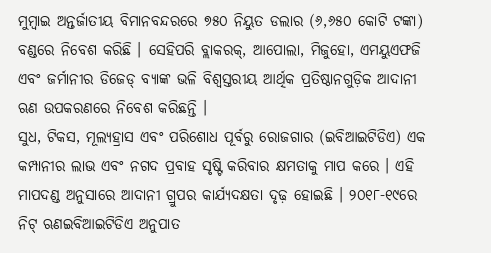ମୁମ୍ବାଇ ଅନ୍ତର୍ଜାତୀୟ ବିମାନବନ୍ଦରରେ ୭୫୦ ନିୟୁତ ଡଲାର (୬,୬୫୦ କୋଟି ଟଙ୍କା) ବଣ୍ଡରେ ନିବେଶ କରିଛି । ସେହିପରି ବ୍ଲାକରକ୍, ଆପୋଲା, ମିଜୁହୋ, ଏମୟୁଏଫଜି ଏବଂ ଜର୍ମାନୀର ଡିଜେଡ୍ ବ୍ୟାଙ୍କ ଭଳି ବିଶ୍ୱସ୍ତରୀୟ ଆର୍ଥିକ ପ୍ରତିଷ୍ଠାନଗୁଡ଼ିକ ଆଦାନୀ ଋଣ ଉପକରଣରେ ନିବେଶ କରିଛନ୍ତି ।
ସୁଧ, ଟିକସ, ମୂଲ୍ୟହ୍ରାସ ଏବଂ ପରିଶୋଧ ପୂର୍ବରୁ ରୋଜଗାର (ଇବିଆଇଟିଡିଏ) ଏକ କମ୍ପାନୀର ଲାଭ ଏବଂ ନଗଦ ପ୍ରବାହ ସୃଷ୍ଟି କରିବାର କ୍ଷମତାକୁ ମାପ କରେ । ଏହି ମାପଦଣ୍ଡ ଅନୁସାରେ ଆଦାନୀ ଗ୍ରୁପର କାର୍ଯ୍ୟଦକ୍ଷତା ଦୃଢ଼ ହୋଇଛି । ୨୦୧୮-୧୯ରେ ନିଟ୍ ଋଣଇବିଆଇଟିଡିଏ ଅନୁପାତ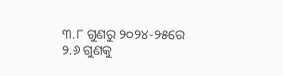୩.୮ ଗୁଣରୁ ୨୦୨୪-୨୫ରେ ୨.୬ ଗୁଣକୁ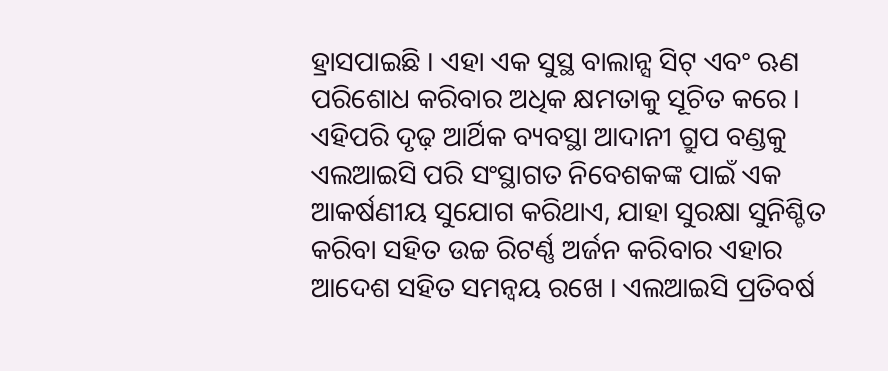ହ୍ରାସପାଇଛି । ଏହା ଏକ ସୁସ୍ଥ ବାଲାନ୍ସ ସିଟ୍ ଏବଂ ଋଣ ପରିଶୋଧ କରିବାର ଅଧିକ କ୍ଷମତାକୁ ସୂଚିତ କରେ । ଏହିପରି ଦୃଢ଼ ଆର୍ଥିକ ବ୍ୟବସ୍ଥା ଆଦାନୀ ଗ୍ରୁପ ବଣ୍ଡକୁ ଏଲଆଇସି ପରି ସଂସ୍ଥାଗତ ନିବେଶକଙ୍କ ପାଇଁ ଏକ ଆକର୍ଷଣୀୟ ସୁଯୋଗ କରିଥାଏ, ଯାହା ସୁରକ୍ଷା ସୁନିଶ୍ଚିତ କରିବା ସହିତ ଉଚ୍ଚ ରିଟର୍ଣ୍ଣ ଅର୍ଜନ କରିବାର ଏହାର ଆଦେଶ ସହିତ ସମନ୍ୱୟ ରଖେ । ଏଲଆଇସି ପ୍ରତିବର୍ଷ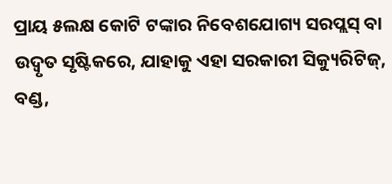ପ୍ରାୟ ୫ଲକ୍ଷ କୋଟି ଟଙ୍କାର ନିବେଶଯୋଗ୍ୟ ସରପ୍ଲସ୍ ବା ଉଦ୍ବୃତ ସୃଷ୍ଟିକରେ, ଯାହାକୁ ଏହା ସରକାରୀ ସିକ୍ୟୁରିଟିଜ୍, ବଣ୍ଡ,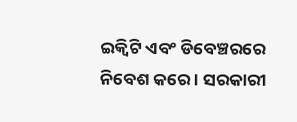ଇକ୍ୱିଟି ଏବଂ ଡିବେଞ୍ଚରରେ ନିବେଶ କରେ । ସରକାରୀ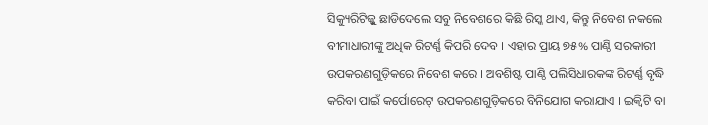ସିକ୍ୟୁରିଟିଜ୍କୁ ଛାଡିଦେଲେ ସବୁ ନିବେଶରେ କିଛି ରିସ୍କ ଥାଏ, କିନ୍ତୁ ନିବେଶ ନକଲେ ବୀମାଧାରୀଙ୍କୁ ଅଧିକ ରିଟର୍ଣ୍ଣ କିପରି ଦେବ । ଏହାର ପ୍ରାୟ ୭୫% ପାଣ୍ଠି ସରକାରୀ ଉପକରଣଗୁଡ଼ିକରେ ନିବେଶ କରେ । ଅବଶିଷ୍ଟ ପାଣ୍ଠି ପଲିସିଧାରକଙ୍କ ରିଟର୍ଣ୍ଣ ବୃଦ୍ଧି କରିବା ପାଇଁ କର୍ପୋରେଟ୍ ଉପକରଣଗୁଡ଼ିକରେ ବିନିଯୋଗ କରାଯାଏ । ଇକ୍ୱିଟି ବା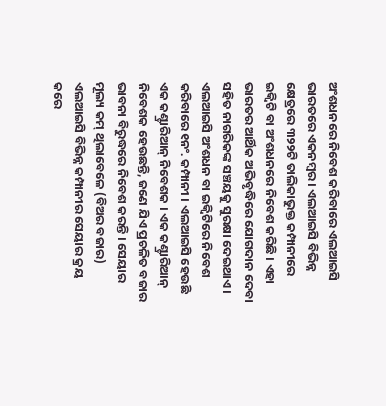ଅଂଶଧନରେ ନିବେଶ କରିବାରେ ଏଲଆଇସି ଭାରତରେ ଏକନମ୍ବର । ଏଲଆଇସି ବିଭିନ୍ନ କ୍ଷେତ୍ରରେ ୩୨୨ଟି ତାଲିକାଭୁକ୍ତ କମ୍ପାନୀରେ ଇକ୍ୱିଟି ବା ଅଂଶଧନରେ ନିବେଶ କରିଛି । ଏହା ଭାରତର ଆର୍ଥିକ ଅଭିବୃଦ୍ଧିରେ ଯୋଗଦାନ ଦେବା ସହିତ ନାଗରିକଙ୍କ ସଞ୍ଚୟକୁ ସୁରକ୍ଷା ଦେଇଥାଏ । ଏଲଆଇସି ଅଂଶଧନ ବା ଇକ୍ୱିଟିରେ ନିବେଶ କରିବାରେ ୧ନଂ. କମ୍ପାନୀ । ଏଲଆଇସି ହେଉଛି ଏକ କଣ୍ଟ୍ରାରିଆନ୍ ନିବେଶକ । ଏକ କଣ୍ଟ୍ରାରିଆନ୍ ନିବେଶକ ହେଉଛନ୍ତି, ଜଣେ ଯିଏ ପ୍ରଚଳିତ ବଜାର ଭାବନା ବିରୁଦ୍ଧରେ ନିବେଶ କରନ୍ତି । ସେୟାର ମୂଲ୍ୟ କମ୍ ଥିଲାବେଳେ (ବିଅର ବଜାର) ଏଲଆଇସି ବିଭିନ୍ନ କମ୍ପାନୀର ସେୟାର କ୍ରୟ କରେ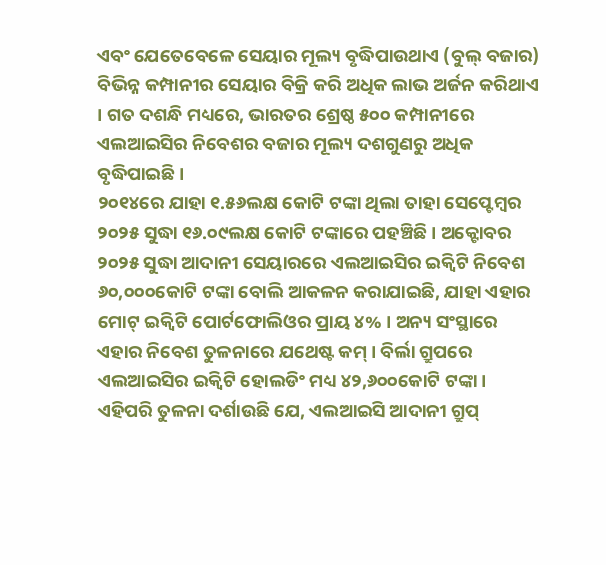ଏବଂ ଯେତେବେଳେ ସେୟାର ମୂଲ୍ୟ ବୃଦ୍ଧିପାଉଥାଏ (ବୁଲ୍ ବଜାର) ବିଭିନ୍ନ କମ୍ପାନୀର ସେୟାର ବିକ୍ରି କରି ଅଧିକ ଲାଭ ଅର୍ଜନ କରିଥାଏ । ଗତ ଦଶନ୍ଧି ମଧ୍ୟରେ, ଭାରତର ଶ୍ରେଷ୍ଠ ୫୦୦ କମ୍ପାନୀରେ ଏଲଆଇସିର ନିବେଶର ବଜାର ମୂଲ୍ୟ ଦଶଗୁଣରୁ ଅଧିକ ବୃଦ୍ଧିପାଇଛି ।
୨୦୧୪ରେ ଯାହା ୧.୫୬ଲକ୍ଷ କୋଟି ଟଙ୍କା ଥିଲା ତାହା ସେପ୍ଟେମ୍ବର ୨୦୨୫ ସୁଦ୍ଧା ୧୬.୦୯ଲକ୍ଷ କୋଟି ଟଙ୍କାରେ ପହଞ୍ଚିଛି । ଅକ୍ଟୋବର ୨୦୨୫ ସୁଦ୍ଧା ଆଦାନୀ ସେୟାରରେ ଏଲଆଇସିର ଇକ୍ୱିଟି ନିବେଶ ୬୦,୦୦୦କୋଟି ଟଙ୍କା ବୋଲି ଆକଳନ କରାଯାଇଛି, ଯାହା ଏହାର ମୋଟ୍ ଇକ୍ୱିଟି ପୋର୍ଟଫୋଲିଓର ପ୍ରାୟ ୪% । ଅନ୍ୟ ସଂସ୍ଥାରେ ଏହାର ନିବେଶ ତୁଳନାରେ ଯଥେଷ୍ଟ କମ୍ । ବିର୍ଲା ଗ୍ରୁପରେ ଏଲଆଇସିର ଇକ୍ୱିଟି ହୋଲଡିଂ ମଧ୍ୟ ୪୨,୬୦୦କୋଟି ଟଙ୍କା । ଏହିପରି ତୁଳନା ଦର୍ଶାଉଛି ଯେ, ଏଲଆଇସି ଆଦାନୀ ଗ୍ରୁପ୍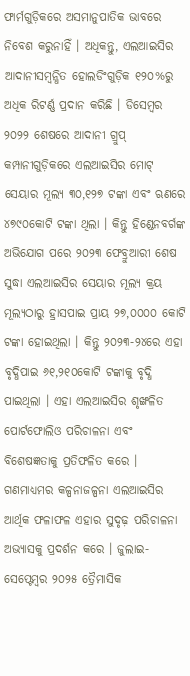ଫାର୍ମଗୁଡ଼ିକରେ ଅସମାନୁପାତିକ ଭାବରେ ନିବେଶ କରୁନାହିଁ । ଅଧିକନ୍ତୁ, ଏଲଆଇସିର ଆଦାନୀସମ୍ବନ୍ଧିତ ହୋଲଡିଂଗୁଡ଼ିକ ୧୨୦%ରୁ ଅଧିକ ରିଟର୍ଣ୍ଣ ପ୍ରଦାନ କରିଛି । ଡିସେମ୍ବର ୨୦୨୨ ଶେଷରେ ଆଦାନୀ ଗ୍ରୁପ୍ କମ୍ପାନୀଗୁଡ଼ିକରେ ଏଲଆଇସିର ମୋଟ୍ ସେୟାର ମୂଲ୍ୟ ୩୦,୧୨୭ ଟଙ୍କା ଏବଂ ଋଣରେ ୪୭୯୦କୋଟି ଟଙ୍କା ଥିଲା । କିନ୍ତୁ ହିଣ୍ଡେନବର୍ଗଙ୍କ ଅଭିଯୋଗ ପରେ ୨୦୨୩ ଫେବ୍ରୁଆରୀ ଶେଷ ସୁଦ୍ଧା ଏଲଆଇସିର ସେୟାର ମୂଲ୍ୟ କ୍ରୟ ମୂଲ୍ୟଠାରୁ ହ୍ରାସପାଇ ପ୍ରାୟ ୨୭,୦୦୦୦ କୋଟି ଟଙ୍କା ହୋଇଥିଲା । କିନ୍ତୁ ୨୦୨୩-୨୪ରେ ଏହା ବୃଦ୍ଧିପାଇ ୬୧,୨୧୦କୋଟି ଟଙ୍କାକୁ ବୃଦ୍ଧି ପାଇଥିଲା । ଏହା ଏଲଆଇସିର ଶୃଙ୍ଖଳିତ ପୋର୍ଟଫୋଲିଓ ପରିଚାଳନା ଏବଂ ବିଶେଷଜ୍ଞତାକୁ ପ୍ରତିଫଳିତ କରେ । ଗଣମାଧ୍ୟମର କଳ୍ପନାଜଳ୍ପନା ଏଲଆଇସିର ଆର୍ଥିକ ଫଳାଫଳ ଏହାର ସୁଦୃଢ଼ ପରିଚାଳନା ଅଭ୍ୟାସକୁ ପ୍ରଦର୍ଶନ କରେ । ଜୁଲାଇ-ସେପ୍ଟେମ୍ବର ୨୦୨୫ ତ୍ରୈମାସିକ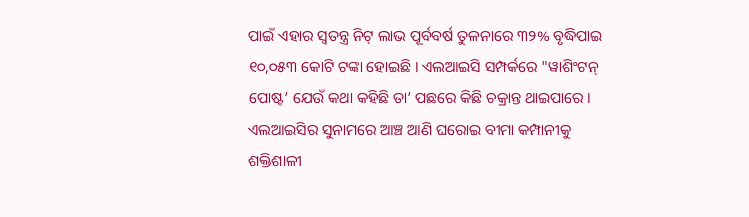ପାଇଁ ଏହାର ସ୍ୱତନ୍ତ୍ର ନିଟ୍ ଲାଭ ପୂର୍ବବର୍ଷ ତୁଳନାରେ ୩୨% ବୃଦ୍ଧିପାଇ ୧୦,୦୫୩ କୋଟି ଟଙ୍କା ହୋଇଛି । ଏଲଆଇସି ସମ୍ପର୍କରେ "ୱାଶିଂଟନ୍ ପୋଷ୍ଟ’ ଯେଉଁ କଥା କହିଛି ତା’ ପଛରେ କିଛି ଚକ୍ରାନ୍ତ ଥାଇପାରେ ।
ଏଲଆଇସିର ସୁନାମରେ ଆଞ୍ଚ ଆଣି ଘରୋଇ ବୀମା କମ୍ପାନୀକୁ ଶକ୍ତିଶାଳୀ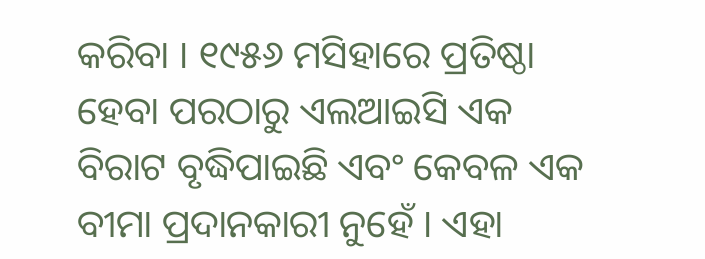କରିବା । ୧୯୫୬ ମସିହାରେ ପ୍ରତିଷ୍ଠା ହେବା ପରଠାରୁ ଏଲଆଇସି ଏକ ବିରାଟ ବୃଦ୍ଧିପାଇଛି ଏବଂ କେବଳ ଏକ ବୀମା ପ୍ରଦାନକାରୀ ନୁହେଁ । ଏହା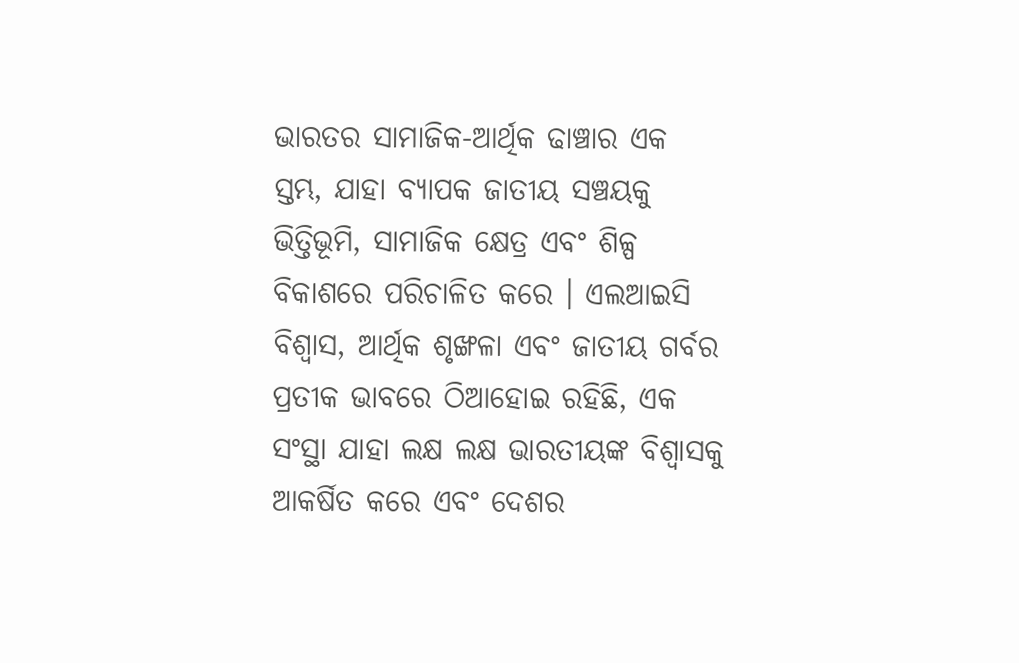ଭାରତର ସାମାଜିକ-ଆର୍ଥିକ ଢାଞ୍ଚାର ଏକ ସ୍ତମ୍ଭ, ଯାହା ବ୍ୟାପକ ଜାତୀୟ ସଞ୍ଚୟକୁ ଭିତ୍ତିଭୂମି, ସାମାଜିକ କ୍ଷେତ୍ର ଏବଂ ଶିଳ୍ପ ବିକାଶରେ ପରିଚାଳିତ କରେ । ଏଲଆଇସି ବିଶ୍ୱାସ, ଆର୍ଥିକ ଶୃଙ୍ଖଳା ଏବଂ ଜାତୀୟ ଗର୍ବର ପ୍ରତୀକ ଭାବରେ ଠିଆହୋଇ ରହିଛି, ଏକ ସଂସ୍ଥା ଯାହା ଲକ୍ଷ ଲକ୍ଷ ଭାରତୀୟଙ୍କ ବିଶ୍ୱାସକୁ ଆକର୍ଷିତ କରେ ଏବଂ ଦେଶର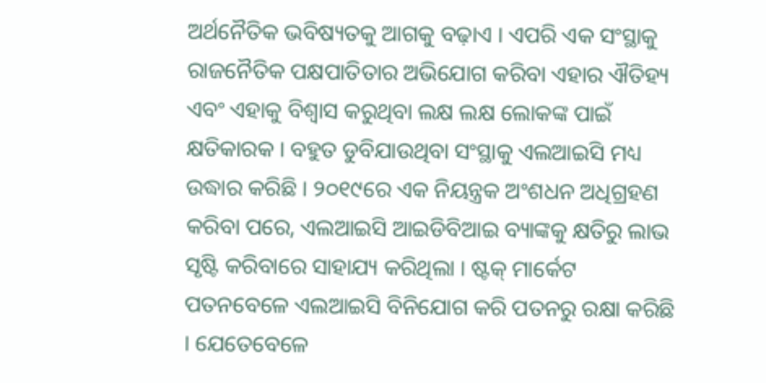ଅର୍ଥନୈତିକ ଭବିଷ୍ୟତକୁ ଆଗକୁ ବଢ଼ାଏ । ଏପରି ଏକ ସଂସ୍ଥାକୁ ରାଜନୈତିକ ପକ୍ଷପାତିତାର ଅଭିଯୋଗ କରିବା ଏହାର ଐତିହ୍ୟ ଏବଂ ଏହାକୁ ବିଶ୍ୱାସ କରୁଥିବା ଲକ୍ଷ ଲକ୍ଷ ଲୋକଙ୍କ ପାଇଁ କ୍ଷତିକାରକ । ବହୁତ ଡୁବିଯାଉଥିବା ସଂସ୍ଥାକୁ ଏଲଆଇସି ମଧ୍ୟ ଉଦ୍ଧାର କରିଛି । ୨୦୧୯ରେ ଏକ ନିୟନ୍ତ୍ରକ ଅଂଶଧନ ଅଧିଗ୍ରହଣ କରିବା ପରେ, ଏଲଆଇସି ଆଇଡିବିଆଇ ବ୍ୟାଙ୍କକୁ କ୍ଷତିରୁ ଲାଭ ସୃଷ୍ଟି କରିବାରେ ସାହାଯ୍ୟ କରିଥିଲା । ଷ୍ଟକ୍ ମାର୍କେଟ ପତନବେଳେ ଏଲଆଇସି ବିନିଯୋଗ କରି ପତନରୁ ରକ୍ଷା କରିଛି । ଯେତେବେଳେ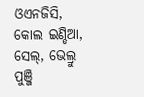ଓଏନଜିସି, କୋଲ ଇଣ୍ଡିଆ, ସେଲ୍, ଭେଲ୍ରୁ ପୁଞ୍ଜି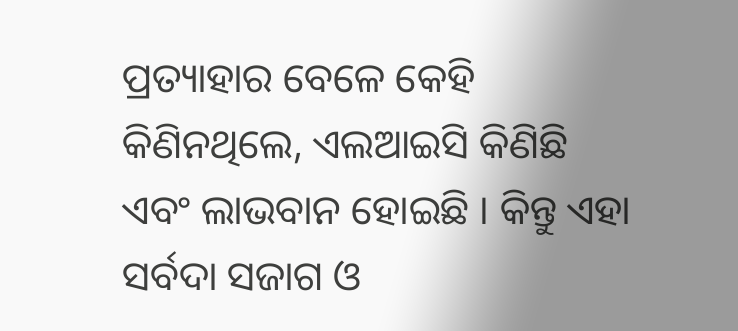ପ୍ରତ୍ୟାହାର ବେଳେ କେହି କିଣିନଥିଲେ, ଏଲଆଇସି କିଣିଛି ଏବଂ ଲାଭବାନ ହୋଇଛି । କିନ୍ତୁ ଏହା ସର୍ବଦା ସଜାଗ ଓ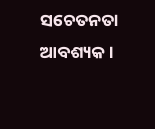ସଚେତନତା ଆବଶ୍ୟକ ।